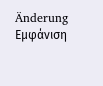Änderung
Εμφάνιση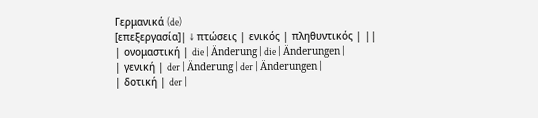Γερμανικά (de)
[επεξεργασία]| ↓ πτώσεις | ενικός | πληθυντικός | ||
| ονομαστική | die | Änderung | die | Änderungen |
| γενική | der | Änderung | der | Änderungen |
| δοτική | der |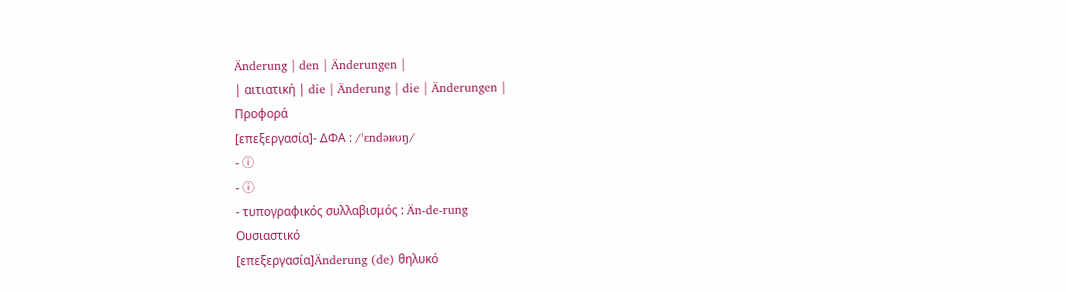Änderung | den | Änderungen |
| αιτιατική | die | Änderung | die | Änderungen |
Προφορά
[επεξεργασία]- ΔΦΑ : /ˈɛndəʁʊŋ/
- ⓘ
- ⓘ
- τυπογραφικός συλλαβισμός : Än‐de‐rung
Ουσιαστικό
[επεξεργασία]Änderung (de) θηλυκό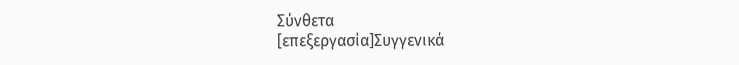Σύνθετα
[επεξεργασία]Συγγενικά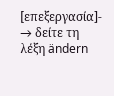[επεξεργασία]- → δείτε τη λέξη ändern